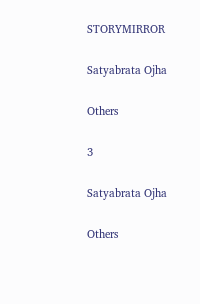STORYMIRROR

Satyabrata Ojha

Others

3

Satyabrata Ojha

Others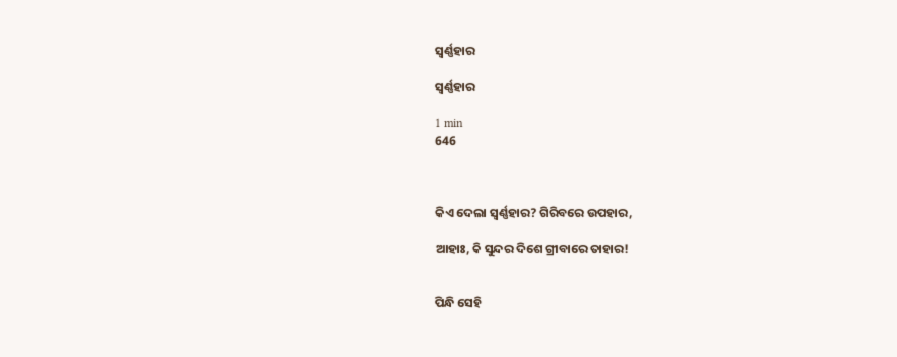ସ୍ବର୍ଣ୍ଣହାର

ସ୍ବର୍ଣ୍ଣହାର

1 min
646



କିଏ ଦେଲା ସ୍ୱର୍ଣ୍ଣହାର? ଗିରିବରେ ଉପହାର,

ଆହାଃ, କି ସୁନ୍ଦର ଦିଶେ ଗ୍ରୀବାରେ ତାହାର!


ପିନ୍ଧି ସେହି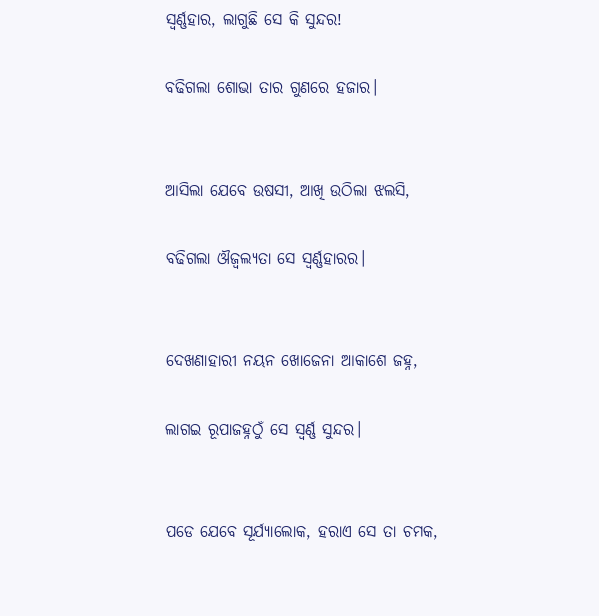ସ୍ବର୍ଣ୍ଣହାର, ଲାଗୁଛି ସେ କି ସୁନ୍ଦର!

ବଢିଗଲା ଶୋଭା ତାର ଗୁଣରେ ହଜାର।


ଆସିଲା ଯେବେ ଉଷସୀ, ଆଖି ଉଠିଲା ଝଲସି,

ବଢିଗଲା ଔଜ୍ୱଲ୍ୟତା ସେ ସ୍ବର୍ଣ୍ଣହାରର।


ଦେଖଣାହାରୀ ନୟନ ଖୋଜେନା ଆକାଶେ ଜହ୍ନ,

ଲାଗଇ ରୂପାଜହ୍ନଠୁଁ ସେ ସ୍ୱର୍ଣ୍ଣ ସୁନ୍ଦର।


ପଡେ ଯେବେ ସୂର୍ଯ୍ୟାଲୋକ, ହରାଏ ସେ ତା ଚମକ,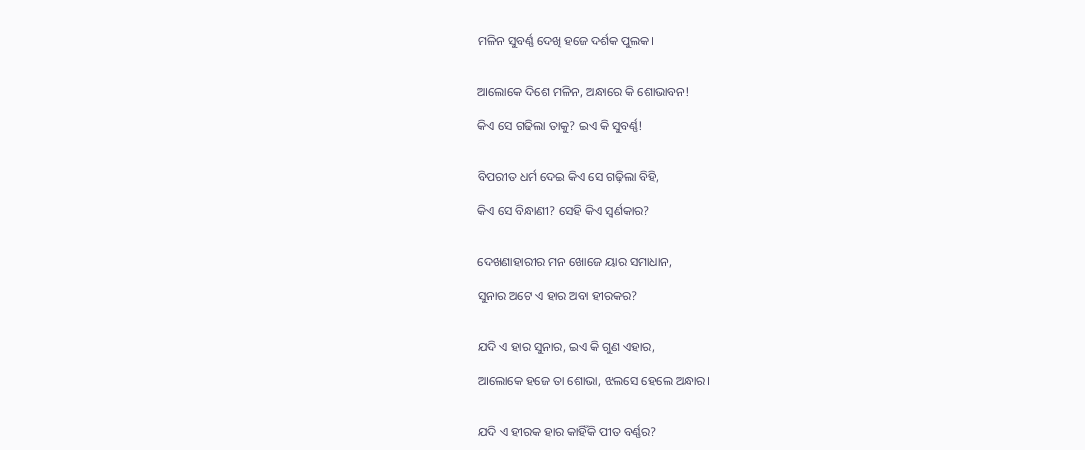ମଳିନ ସୁବର୍ଣ୍ଣ ଦେଖି ହଜେ ଦର୍ଶକ ପୁଲକ।


ଆଲୋକେ ଦିଶେ ମଳିନ, ଅନ୍ଧାରେ କି ଶୋଭାବନ!

କିଏ ସେ ଗଢିଲା ତାକୁ? ଇଏ କି ସୁବର୍ଣ୍ଣ!


ବିପରୀତ ଧର୍ମ ଦେଇ କିଏ ସେ ଗଢ଼ିଲା ବିହି,

କିଏ ସେ ବିନ୍ଧାଣୀ? ସେହି କିଏ ସ୍ଵର୍ଣକାର?


ଦେଖଣାହାରୀର ମନ ଖୋଜେ ୟାର ସମାଧାନ,

ସୁନାର ଅଟେ ଏ ହାର ଅବା ହୀରକର?


ଯଦି ଏ ହାର ସୁନାର, ଇଏ କି ଗୁଣ ଏହାର,

ଆଲୋକେ ହଜେ ତା ଶୋଭା, ଝଲସେ ହେଲେ ଅନ୍ଧାର।


ଯଦି ଏ ହୀରକ ହାର କାହିଁକି ପୀତ ବର୍ଣ୍ଣର?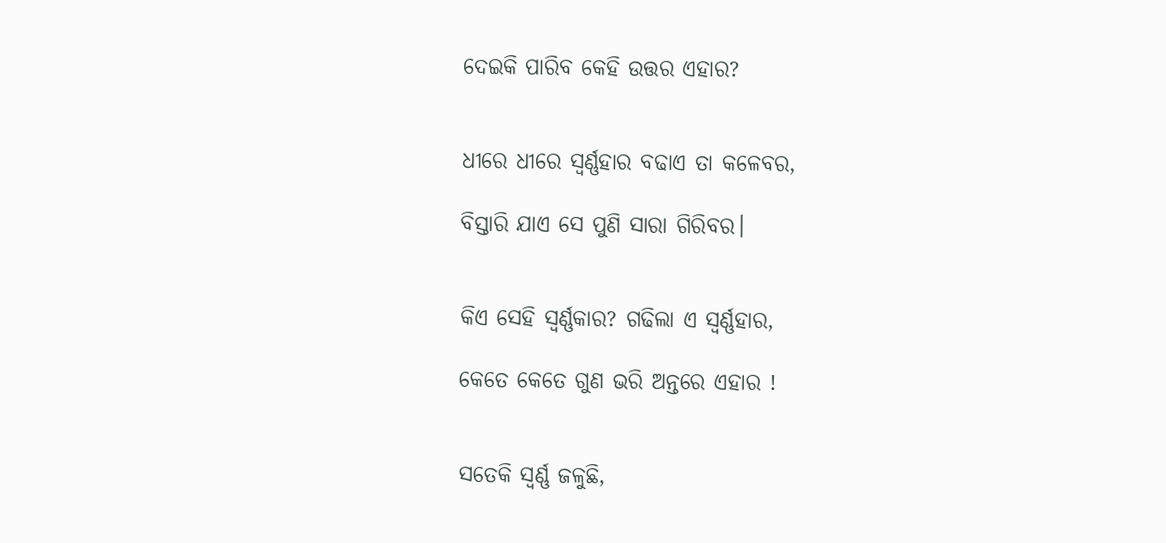ଦେଇକି ପାରିବ କେହି ଉତ୍ତର ଏହାର?


ଧୀରେ ଧୀରେ ସ୍ବର୍ଣ୍ଣହାର ବଢାଏ ତା କଳେବର,

ବିସ୍ତାରି ଯାଏ ସେ ପୁଣି ସାରା ଗିରିବର।


କିଏ ସେହି ସ୍ବର୍ଣ୍ଣକାର? ଗଢିଲା ଏ ସ୍ବର୍ଣ୍ଣହାର,

କେତେ କେତେ ଗୁଣ ଭରି ଅନ୍ତରେ ଏହାର !


ସତେକି ସ୍ୱର୍ଣ୍ଣ ଜଳୁଛି,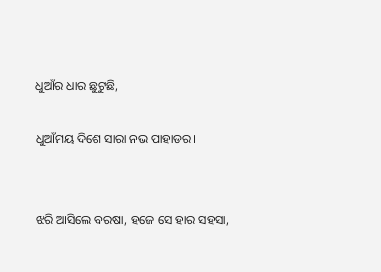ଧୁଆଁର ଧାର ଛୁଟୁଛି,

ଧୁଆଁମୟ ଦିଶେ ସାରା ନଭ ପାହାଡର।


ଝରି ଆସିଲେ ବରଷା, ହଜେ ସେ ହାର ସହସା,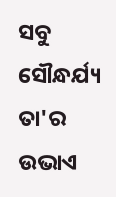ସବୁ ସୌନ୍ଧର୍ଯ୍ୟ ତା'ର ଉଭାଏ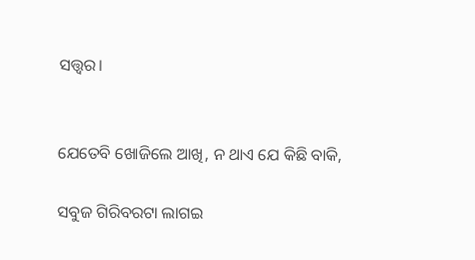ସତ୍ତ୍ୱର।


ଯେତେବି ଖୋଜିଲେ ଆଖି, ନ ଥାଏ ଯେ କିଛି ବାକି,

ସବୁଜ ଗିରିବରଟା ଲାଗଇ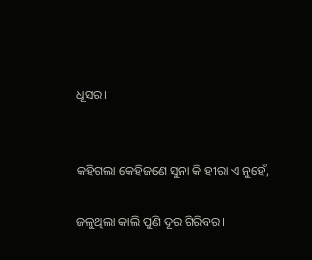ଧୂସର।


କହିଗଲା କେହିଜଣେ ସୁନା କି ହୀରା ଏ ନୁହେଁ,

ଜଳୁଥିଲା କାଲି ପୁଣି ଦୂର ଗିରିବର।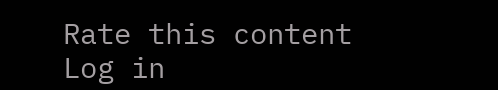Rate this content
Log in